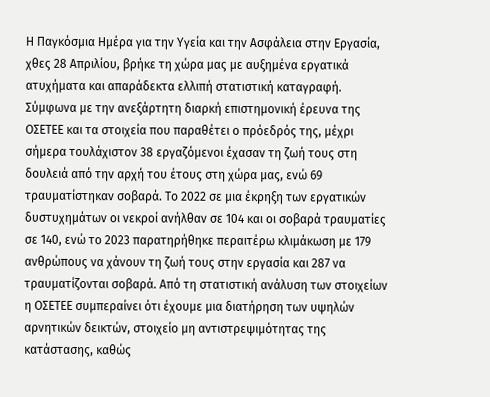Η Παγκόσμια Ημέρα για την Υγεία και την Ασφάλεια στην Εργασία, χθες 28 Απριλίου, βρήκε τη χώρα μας με αυξημένα εργατικά ατυχήματα και απαράδεκτα ελλιπή στατιστική καταγραφή.
Σύμφωνα με την ανεξάρτητη διαρκή επιστημονική έρευνα της ΟΣΕΤΕΕ και τα στοιχεία που παραθέτει ο πρόεδρός της, μέχρι σήμερα τουλάχιστον 38 εργαζόμενοι έχασαν τη ζωή τους στη δουλειά από την αρχή του έτους στη χώρα μας, ενώ 69 τραυματίστηκαν σοβαρά. Το 2022 σε μια έκρηξη των εργατικών δυστυχημάτων οι νεκροί ανήλθαν σε 104 και οι σοβαρά τραυματίες σε 140, ενώ το 2023 παρατηρήθηκε περαιτέρω κλιμάκωση με 179 ανθρώπους να χάνουν τη ζωή τους στην εργασία και 287 να τραυματίζονται σοβαρά. Από τη στατιστική ανάλυση των στοιχείων η ΟΣΕΤΕΕ συμπεραίνει ότι έχουμε μια διατήρηση των υψηλών αρνητικών δεικτών, στοιχείο μη αντιστρεψιμότητας της κατάστασης, καθώς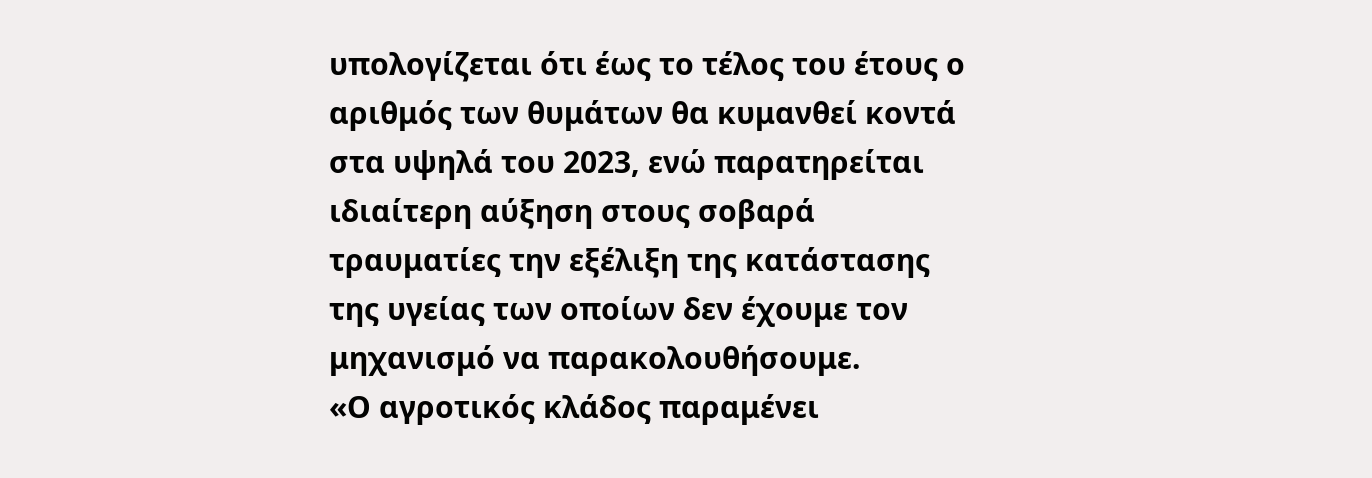υπολογίζεται ότι έως το τέλος του έτους ο αριθμός των θυμάτων θα κυμανθεί κοντά στα υψηλά του 2023, ενώ παρατηρείται ιδιαίτερη αύξηση στους σοβαρά τραυματίες την εξέλιξη της κατάστασης της υγείας των οποίων δεν έχουμε τον μηχανισμό να παρακολουθήσουμε.
«Ο αγροτικός κλάδος παραμένει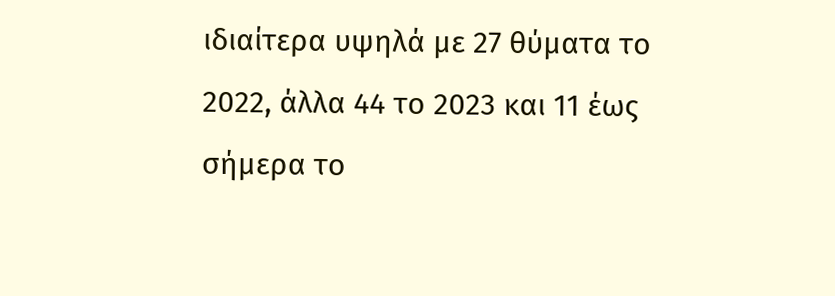ιδιαίτερα υψηλά με 27 θύματα το 2022, άλλα 44 το 2023 και 11 έως σήμερα το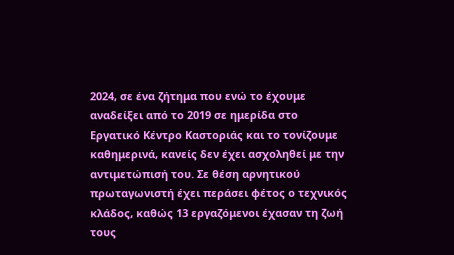2024, σε ένα ζήτημα που ενώ το έχουμε αναδείξει από το 2019 σε ημερίδα στο Εργατικό Κέντρο Καστοριάς και το τονίζουμε καθημερινά, κανείς δεν έχει ασχοληθεί με την αντιμετώπισή του. Σε θέση αρνητικού πρωταγωνιστή έχει περάσει φέτος ο τεχνικός κλάδος, καθώς 13 εργαζόμενοι έχασαν τη ζωή τους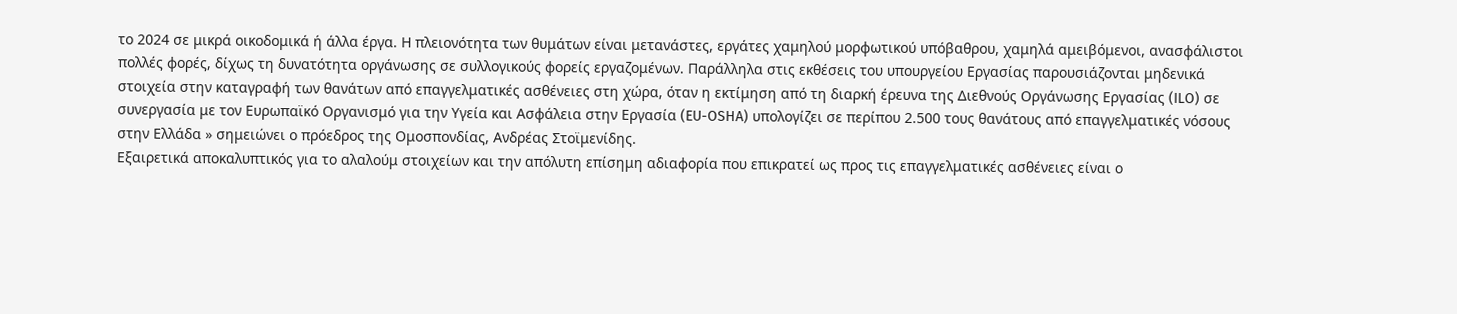το 2024 σε μικρά οικοδομικά ή άλλα έργα. Η πλειονότητα των θυμάτων είναι μετανάστες, εργάτες χαμηλού μορφωτικού υπόβαθρου, χαμηλά αμειβόμενοι, ανασφάλιστοι πολλές φορές, δίχως τη δυνατότητα οργάνωσης σε συλλογικούς φορείς εργαζομένων. Παράλληλα στις εκθέσεις του υπουργείου Εργασίας παρουσιάζονται μηδενικά στοιχεία στην καταγραφή των θανάτων από επαγγελματικές ασθένειες στη χώρα, όταν η εκτίμηση από τη διαρκή έρευνα της Διεθνούς Οργάνωσης Εργασίας (ILO) σε συνεργασία με τον Ευρωπαϊκό Οργανισμό για την Υγεία και Ασφάλεια στην Εργασία (EU-OSHA) υπολογίζει σε περίπου 2.500 τους θανάτους από επαγγελματικές νόσους στην Ελλάδα » σημειώνει ο πρόεδρος της Ομοσπονδίας, Ανδρέας Στοϊμενίδης.
Εξαιρετικά αποκαλυπτικός για το αλαλούμ στοιχείων και την απόλυτη επίσημη αδιαφορία που επικρατεί ως προς τις επαγγελματικές ασθένειες είναι ο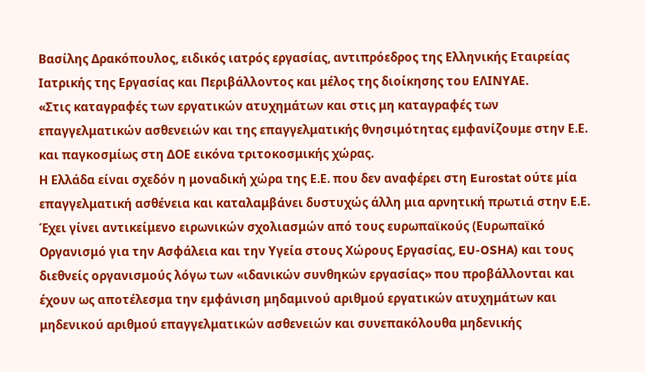Βασίλης Δρακόπουλος, ειδικός ιατρός εργασίας, αντιπρόεδρος της Ελληνικής Εταιρείας Ιατρικής της Εργασίας και Περιβάλλοντος και μέλος της διοίκησης του ΕΛΙΝΥΑΕ.
«Στις καταγραφές των εργατικών ατυχημάτων και στις μη καταγραφές των επαγγελματικών ασθενειών και της επαγγελματικής θνησιμότητας εμφανίζουμε στην Ε.Ε. και παγκοσμίως στη ΔΟΕ εικόνα τριτοκοσμικής χώρας.
Η Ελλάδα είναι σχεδόν η μοναδική χώρα της Ε.Ε. που δεν αναφέρει στη Eurostat ούτε μία επαγγελματική ασθένεια και καταλαμβάνει δυστυχώς άλλη μια αρνητική πρωτιά στην Ε.Ε. Έχει γίνει αντικείμενο ειρωνικών σχολιασμών από τους ευρωπαϊκούς (Ευρωπαϊκό Οργανισμό για την Ασφάλεια και την Υγεία στους Χώρους Εργασίας, EU-OSHA) και τους διεθνείς οργανισμούς λόγω των «ιδανικών συνθηκών εργασίας» που προβάλλονται και έχουν ως αποτέλεσμα την εμφάνιση μηδαμινού αριθμού εργατικών ατυχημάτων και μηδενικού αριθμού επαγγελματικών ασθενειών και συνεπακόλουθα μηδενικής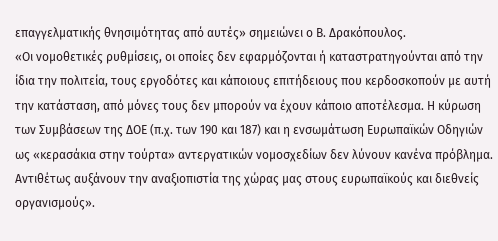επαγγελματικής θνησιμότητας από αυτές» σημειώνει ο Β. Δρακόπουλος.
«Οι νομοθετικές ρυθμίσεις, οι οποίες δεν εφαρμόζονται ή καταστρατηγούνται από την ίδια την πολιτεία, τους εργοδότες και κάποιους επιτήδειους που κερδοσκοπούν με αυτή την κατάσταση, από μόνες τους δεν μπορούν να έχουν κάποιο αποτέλεσμα. Η κύρωση των Συμβάσεων της ΔΟΕ (π.χ. των 190 και 187) και η ενσωμάτωση Ευρωπαϊκών Οδηγιών ως «κερασάκια στην τούρτα» αντεργατικών νομοσχεδίων δεν λύνουν κανένα πρόβλημα. Αντιθέτως αυξάνουν την αναξιοπιστία της χώρας μας στους ευρωπαϊκούς και διεθνείς οργανισμούς».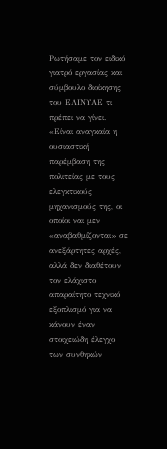Ρωτήσαμε τον ειδικό γιατρό εργασίας και σύμβουλο διοίκησης του ΕΛΙΝΥΑΕ τι πρέπει να γίνει.
«Είναι αναγκαία η ουσιαστική παρέμβαση της πολιτείας με τους ελεγκτικούς μηχανισμούς της, οι οποίοι ναι μεν «αναβαθμίζονται» σε ανεξάρτητες αρχές, αλλά δεν διαθέτουν τον ελάχιστο απαραίτητο τεχνικό εξοπλισμό για να κάνουν έναν στοιχειώδη έλεγχο των συνθηκών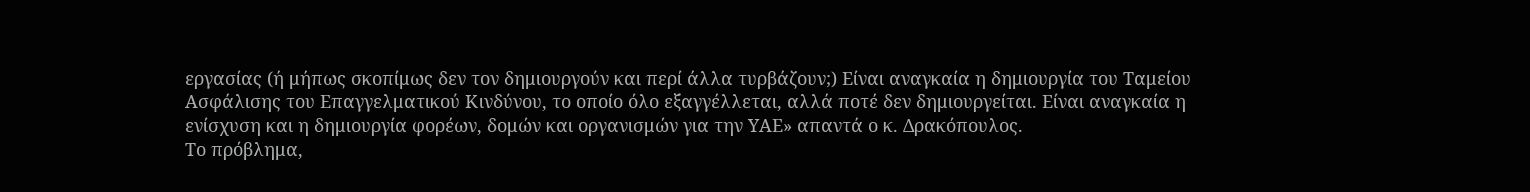εργασίας (ή μήπως σκοπίμως δεν τον δημιουργούν και περί άλλα τυρβάζουν;) Είναι αναγκαία η δημιουργία του Ταμείου Ασφάλισης του Επαγγελματικού Κινδύνου, το οποίο όλο εξαγγέλλεται, αλλά ποτέ δεν δημιουργείται. Είναι αναγκαία η ενίσχυση και η δημιουργία φορέων, δομών και οργανισμών για την ΥΑΕ» απαντά ο κ. Δρακόπουλος.
Το πρόβλημα,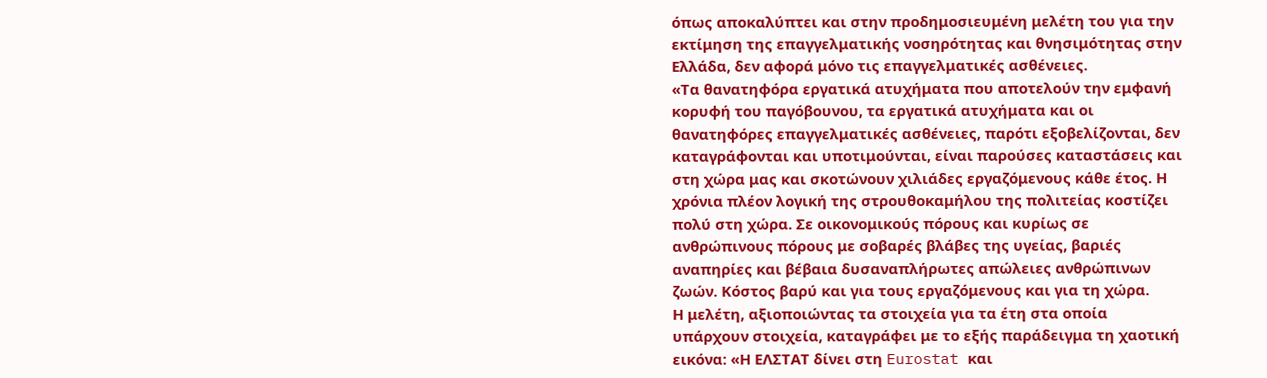όπως αποκαλύπτει και στην προδημοσιευμένη μελέτη του για την εκτίμηση της επαγγελματικής νοσηρότητας και θνησιμότητας στην Ελλάδα, δεν αφορά μόνο τις επαγγελματικές ασθένειες.
«Τα θανατηφόρα εργατικά ατυχήματα που αποτελούν την εμφανή κορυφή του παγόβουνου, τα εργατικά ατυχήματα και οι θανατηφόρες επαγγελματικές ασθένειες, παρότι εξοβελίζονται, δεν καταγράφονται και υποτιμούνται, είναι παρούσες καταστάσεις και στη χώρα μας και σκοτώνουν χιλιάδες εργαζόμενους κάθε έτος. Η χρόνια πλέον λογική της στρουθοκαμήλου της πολιτείας κοστίζει πολύ στη χώρα. Σε οικονομικούς πόρους και κυρίως σε ανθρώπινους πόρους με σοβαρές βλάβες της υγείας, βαριές αναπηρίες και βέβαια δυσαναπλήρωτες απώλειες ανθρώπινων ζωών. Κόστος βαρύ και για τους εργαζόμενους και για τη χώρα.
Η μελέτη, αξιοποιώντας τα στοιχεία για τα έτη στα οποία υπάρχουν στοιχεία, καταγράφει με το εξής παράδειγμα τη χαοτική εικόνα: «Η ΕΛΣΤΑΤ δίνει στη Eurostat και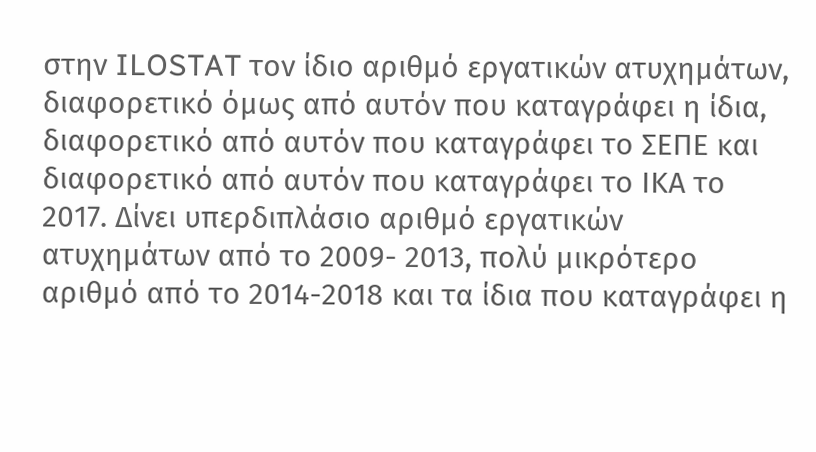στην ILOSTAT τον ίδιο αριθμό εργατικών ατυχημάτων, διαφορετικό όμως από αυτόν που καταγράφει η ίδια, διαφορετικό από αυτόν που καταγράφει το ΣΕΠΕ και διαφορετικό από αυτόν που καταγράφει το ΙΚΑ το 2017. Δίνει υπερδιπλάσιο αριθμό εργατικών ατυχημάτων από το 2009- 2013, πολύ μικρότερο αριθμό από το 2014-2018 και τα ίδια που καταγράφει η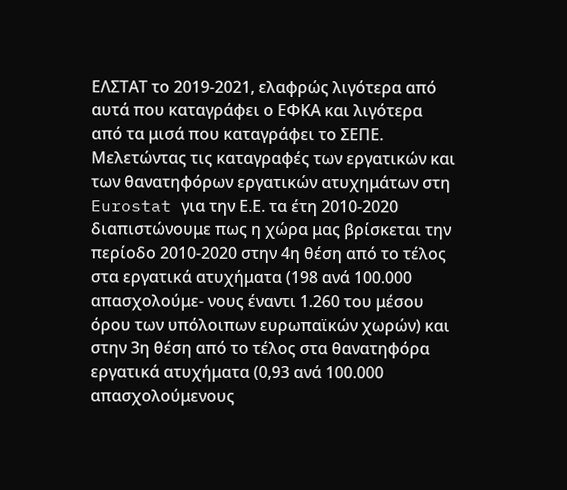ΕΛΣΤΑΤ το 2019-2021, ελαφρώς λιγότερα από αυτά που καταγράφει ο ΕΦΚΑ και λιγότερα από τα μισά που καταγράφει το ΣΕΠΕ.
Μελετώντας τις καταγραφές των εργατικών και των θανατηφόρων εργατικών ατυχημάτων στη Eurostat για την Ε.Ε. τα έτη 2010-2020 διαπιστώνουμε πως η χώρα μας βρίσκεται την περίοδο 2010-2020 στην 4η θέση από το τέλος στα εργατικά ατυχήματα (198 ανά 100.000 απασχολούμε- νους έναντι 1.260 του μέσου όρου των υπόλοιπων ευρωπαϊκών χωρών) και στην 3η θέση από το τέλος στα θανατηφόρα εργατικά ατυχήματα (0,93 ανά 100.000 απασχολούμενους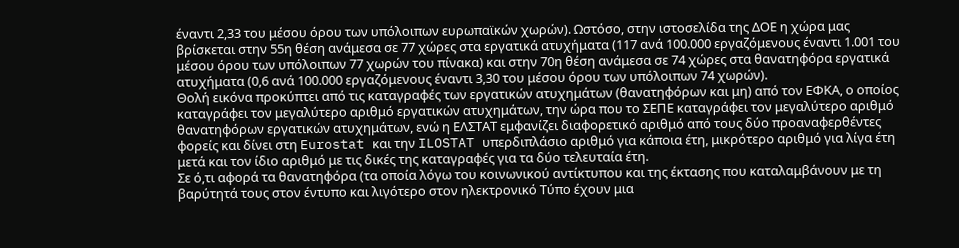έναντι 2,33 του μέσου όρου των υπόλοιπων ευρωπαϊκών χωρών). Ωστόσο, στην ιστοσελίδα της ΔΟΕ η χώρα μας βρίσκεται στην 55η θέση ανάμεσα σε 77 χώρες στα εργατικά ατυχήματα (117 ανά 100.000 εργαζόμενους έναντι 1.001 του μέσου όρου των υπόλοιπων 77 χωρών του πίνακα) και στην 70η θέση ανάμεσα σε 74 χώρες στα θανατηφόρα εργατικά ατυχήματα (0,6 ανά 100.000 εργαζόμενους έναντι 3,30 του μέσου όρου των υπόλοιπων 74 χωρών).
Θολή εικόνα προκύπτει από τις καταγραφές των εργατικών ατυχημάτων (θανατηφόρων και μη) από τον ΕΦΚΑ, ο οποίος καταγράφει τον μεγαλύτερο αριθμό εργατικών ατυχημάτων, την ώρα που το ΣΕΠΕ καταγράφει τον μεγαλύτερο αριθμό θανατηφόρων εργατικών ατυχημάτων, ενώ η ΕΛΣΤΑΤ εμφανίζει διαφορετικό αριθμό από τους δύο προαναφερθέντες φορείς και δίνει στη Eurostat και την ILOSTAT υπερδιπλάσιο αριθμό για κάποια έτη, μικρότερο αριθμό για λίγα έτη μετά και τον ίδιο αριθμό με τις δικές της καταγραφές για τα δύο τελευταία έτη.
Σε ό,τι αφορά τα θανατηφόρα (τα οποία λόγω του κοινωνικού αντίκτυπου και της έκτασης που καταλαμβάνουν με τη βαρύτητά τους στον έντυπο και λιγότερο στον ηλεκτρονικό Τύπο έχουν μια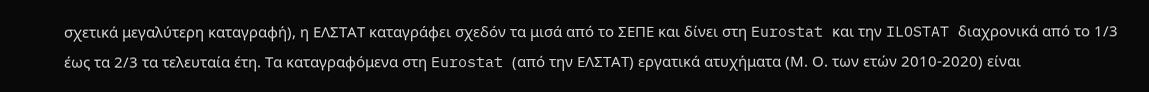σχετικά μεγαλύτερη καταγραφή), η ΕΛΣΤΑΤ καταγράφει σχεδόν τα μισά από το ΣΕΠΕ και δίνει στη Eurostat και την ILOSTAT διαχρονικά από το 1/3 έως τα 2/3 τα τελευταία έτη. Τα καταγραφόμενα στη Eurostat (από την ΕΛΣΤΑΤ) εργατικά ατυχήματα (Μ. Ο. των ετών 2010-2020) είναι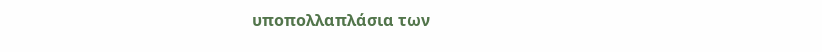υποπολλαπλάσια των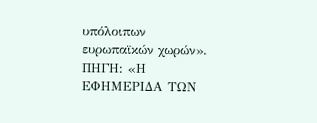υπόλοιπων ευρωπαϊκών χωρών».
ΠΗΓΗ: «Η ΕΦΗΜΕΡΙΔΑ ΤΩΝ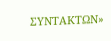ΣΥΝΤΑΚΤΩΝ»